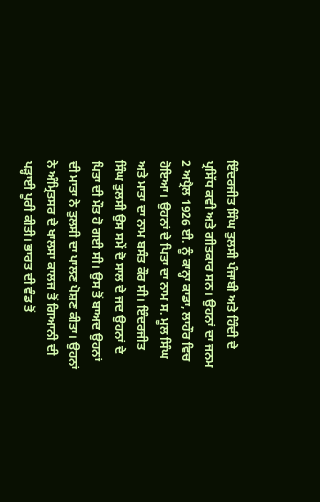ਇੰਦਰਜੀਤ ਸਿੰਘ ਤੁਲਸੀ ਪੰਜਾਬੀ ਅਤੇ ਹਿੰਦੀ ਦੇ ਪ੍ਰਸਿੱਧ ਕਵੀ ਅਤੇ ਗੀਤਕਾਰ ਸਨ। ਉਹਨਾਂ ਦਾ ਜਨਮ 2 ਅਪ੍ਰੈਲ 1926 ਈ. ਨੂੰ ਕਾਨ੍ਹਾ ਕਾਡਾ, ਲਾਹੌਰ ਵਿਚ ਹੋਇਆ। ਉਹਨਾਂ ਦੇ ਪਿਤਾ ਦਾ ਨਾਮ ਸ. ਮੂਲ ਸਿੰਘ ਅਤੇ ਮਾਤਾ ਦਾ ਨਾਮ ਬਸੰਤ ਕੌਰ ਸੀ। ਇੰਦਰਜੀਤ ਸਿੰਘ ਤੁਲਸੀ ਉਸ ਸਮੇਂ ਦੋ ਸਾਲ ਦੇ ਜਦ ਉਹਨਾਂ ਦੇ ਪਿਤਾ ਦੀ ਮੌਤ ਹੋ ਗਈ ਸੀ। ਉਸ ਤੋਂ ਬਾਅਦ ਉਹਨਾਂ ਦੀ ਮਾਤਾ ਨੇ ਤੁਲਸੀ ਦਾ ਪਾਲਣ ਪੋਸ਼ਣ ਕੀਤਾ। ਉਹਨਾਂ ਨੇ ਅੰਮ੍ਰਿਤਸਰ ਦੇ ਖਾਲਸਾ ਕਾਲਜ ਤੋਂ ਗਿਆਨੀ ਦੀ ਪੜ੍ਹਾਈ ਪੂਰੀ ਕੀਤੀ। ਭਾਰਤ ਦੀ ਵੰਡ ਤੋਂ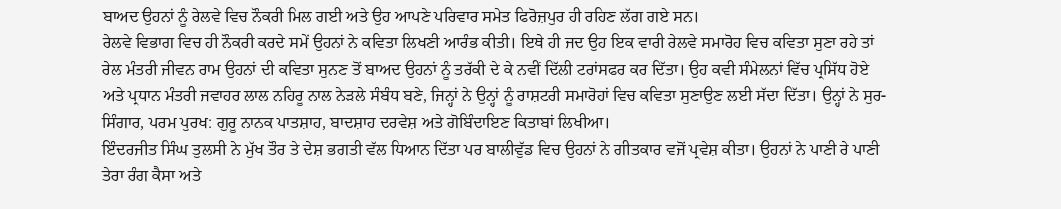ਬਾਅਦ ਉਹਨਾਂ ਨੂੰ ਰੇਲਵੇ ਵਿਚ ਨੌਕਰੀ ਮਿਲ ਗਈ ਅਤੇ ਉਹ ਆਪਣੇ ਪਰਿਵਾਰ ਸਮੇਤ ਫਿਰੋਜ਼ਪੁਰ ਹੀ ਰਹਿਣ ਲੱਗ ਗਏ ਸਨ।
ਰੇਲਵੇ ਵਿਭਾਗ ਵਿਚ ਹੀ ਨੌਕਰੀ ਕਰਦੇ ਸਮੇਂ ਉਹਨਾਂ ਨੇ ਕਵਿਤਾ ਲਿਖਣੀ ਆਰੰਭ ਕੀਤੀ। ਇਥੇ ਹੀ ਜਦ ਉਹ ਇਕ ਵਾਰੀ ਰੇਲਵੇ ਸਮਾਰੋਹ ਵਿਚ ਕਵਿਤਾ ਸੁਣਾ ਰਹੇ ਤਾਂ ਰੇਲ ਮੰਤਰੀ ਜੀਵਨ ਰਾਮ ਉਹਨਾਂ ਦੀ ਕਵਿਤਾ ਸੁਨਣ ਤੋਂ ਬਾਅਦ ਉਹਨਾਂ ਨੂੰ ਤਰੱਕੀ ਦੇ ਕੇ ਨਵੀਂ ਦਿੱਲੀ ਟਰਾਂਸਫਰ ਕਰ ਦਿੱਤਾ। ਉਹ ਕਵੀ ਸੰਮੇਲਨਾਂ ਵਿੱਚ ਪ੍ਰਸਿੱਧ ਹੋਏ ਅਤੇ ਪ੍ਰਧਾਨ ਮੰਤਰੀ ਜਵਾਹਰ ਲਾਲ ਨਹਿਰੂ ਨਾਲ ਨੇੜਲੇ ਸੰਬੰਧ ਬਣੇ, ਜਿਨ੍ਹਾਂ ਨੇ ਉਨ੍ਹਾਂ ਨੂੰ ਰਾਸ਼ਟਰੀ ਸਮਾਰੋਹਾਂ ਵਿਚ ਕਵਿਤਾ ਸੁਣਾਉਣ ਲਈ ਸੱਦਾ ਦਿੱਤਾ। ਉਨ੍ਹਾਂ ਨੇ ਸੁਰ-ਸਿੰਗਾਰ, ਪਰਮ ਪੁਰਖ: ਗੁਰੂ ਨਾਨਕ ਪਾਤਸ਼ਾਹ, ਬਾਦਸ਼ਾਹ ਦਰਵੇਸ਼ ਅਤੇ ਗੋਬਿੰਦਾਇਣ ਕਿਤਾਬਾਂ ਲਿਖੀਆ।
ਇੰਦਰਜੀਤ ਸਿੰਘ ਤੁਲਸੀ ਨੇ ਮੁੱਖ ਤੌਰ ਤੇ ਦੇਸ਼ ਭਗਤੀ ਵੱਲ ਧਿਆਨ ਦਿੱਤਾ ਪਰ ਬਾਲੀਵੁੱਡ ਵਿਚ ਉਹਨਾਂ ਨੇ ਗੀਤਕਾਰ ਵਜੋਂ ਪ੍ਰਵੇਸ਼ ਕੀਤਾ। ਉਹਨਾਂ ਨੇ ਪਾਣੀ ਰੇ ਪਾਣੀ ਤੇਰਾ ਰੰਗ ਕੈਸਾ ਅਤੇ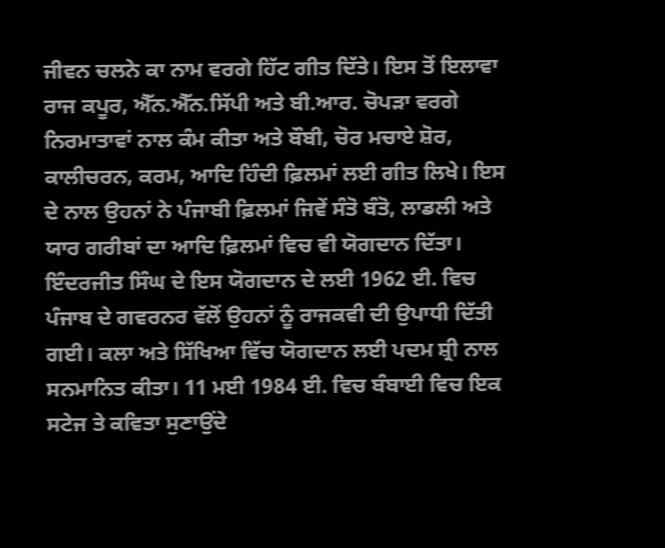ਜੀਵਨ ਚਲਨੇ ਕਾ ਨਾਮ ਵਰਗੇ ਹਿੱਟ ਗੀਤ ਦਿੱਤੇ। ਇਸ ਤੋਂ ਇਲਾਵਾ ਰਾਜ ਕਪੂਰ, ਐੱਨ.ਐੱਨ.ਸਿੱਪੀ ਅਤੇ ਬੀ.ਆਰ. ਚੋਪੜਾ ਵਰਗੇ ਨਿਰਮਾਤਾਵਾਂ ਨਾਲ ਕੰਮ ਕੀਤਾ ਅਤੇ ਬੌਬੀ, ਚੋਰ ਮਚਾਏ ਸ਼ੋਰ, ਕਾਲੀਚਰਨ, ਕਰਮ, ਆਦਿ ਹਿੰਦੀ ਫ਼ਿਲਮਾਂ ਲਈ ਗੀਤ ਲਿਖੇ। ਇਸ ਦੇ ਨਾਲ ਉਹਨਾਂ ਨੇ ਪੰਜਾਬੀ ਫ਼ਿਲਮਾਂ ਜਿਵੇਂ ਸੰਤੋ ਬੰਤੋ, ਲਾਡਲੀ ਅਤੇ ਯਾਰ ਗਰੀਬਾਂ ਦਾ ਆਦਿ ਫ਼ਿਲਮਾਂ ਵਿਚ ਵੀ ਯੋਗਦਾਨ ਦਿੱਤਾ।
ਇੰਦਰਜੀਤ ਸਿੰਘ ਦੇ ਇਸ ਯੋਗਦਾਨ ਦੇ ਲਈ 1962 ਈ. ਵਿਚ ਪੰਜਾਬ ਦੇ ਗਵਰਨਰ ਵੱਲੋਂ ਉਹਨਾਂ ਨੂੰ ਰਾਜਕਵੀ ਦੀ ਉਪਾਧੀ ਦਿੱਤੀ ਗਈ। ਕਲਾ ਅਤੇ ਸਿੱਖਿਆ ਵਿੱਚ ਯੋਗਦਾਨ ਲਈ ਪਦਮ ਸ਼੍ਰੀ ਨਾਲ ਸਨਮਾਨਿਤ ਕੀਤਾ। 11 ਮਈ 1984 ਈ. ਵਿਚ ਬੰਬਾਈ ਵਿਚ ਇਕ ਸਟੇਜ ਤੇ ਕਵਿਤਾ ਸੁਣਾਉਂਦੇ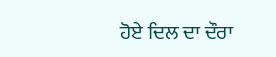ਹੋਏ ਦਿਲ ਦਾ ਦੌਰਾ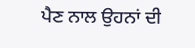ਪੈਣ ਨਾਲ ਉਹਨਾਂ ਦੀ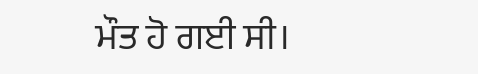ਮੌਤ ਹੋ ਗਈ ਸੀ।